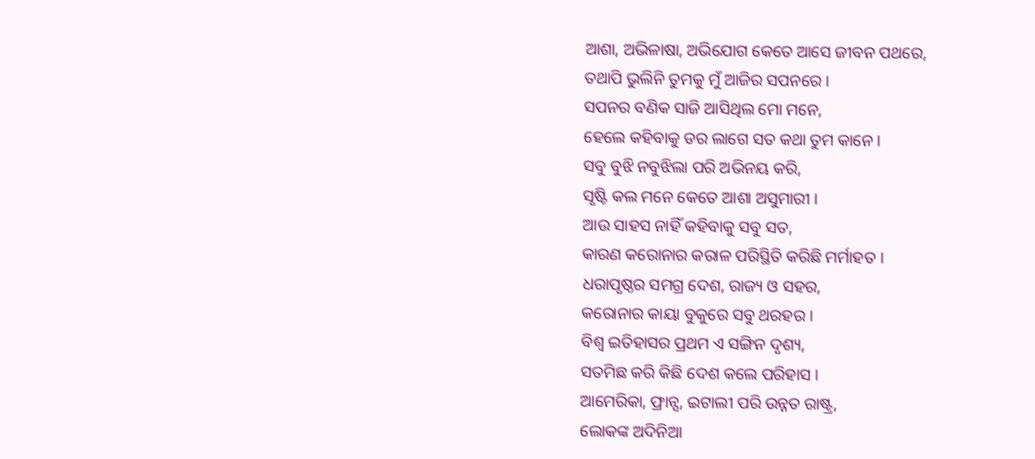ଆଶା, ଅଭିଳାଷା, ଅଭିଯୋଗ କେତେ ଆସେ ଜୀବନ ପଥରେ,
ତଥାପି ଭୁଲିନି ତୁମକୁ ମୁଁ ଆଜିର ସପନରେ ।
ସପନର ବଣିକ ସାଜି ଆସିଥିଲ ମୋ ମନେ,
ହେଲେ କହିବାକୁ ଡର ଲାଗେ ସତ କଥା ତୁମ କାନେ ।
ସବୁ ବୁଝି ନବୁଝିଲା ପରି ଅଭିନୟ କରି,
ସୃଷ୍ଟି କଲ ମନେ କେତେ ଆଶା ଅସୁମାରୀ ।
ଆଉ ସାହସ ନାହିଁ କହିବାକୁ ସବୁ ସତ,
କାରଣ କରୋନାର କରାଳ ପରିସ୍ଥିତି କରିଛି ମର୍ମାହତ ।
ଧରାପୃଷ୍ଠର ସମଗ୍ର ଦେଶ, ରାଜ୍ୟ ଓ ସହର,
କରୋନାର କାୟା ବୁକୁରେ ସବୁ ଥରହର ।
ବିଶ୍ୱ ଇତିହାସର ପ୍ରଥମ ଏ ସଙ୍ଗିନ ଦୃଶ୍ୟ,
ସତମିଛ କରି କିଛି ଦେଶ କଲେ ପରିହାସ ।
ଆମେରିକା, ଫ୍ରାନ୍ସ, ଇଟାଲୀ ପରି ଉନ୍ନତ ରାଷ୍ଟ୍ର,
ଲୋକଙ୍କ ଅଦିନିଆ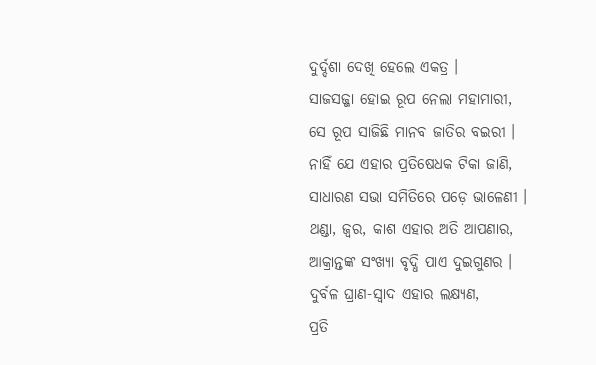ଦୁର୍ଦ୍ଦଶା ଦେଖି ହେଲେ ଏକତ୍ର ।
ସାଜସଜ୍ଜା ହୋଇ ରୂପ ନେଲା ମହାମାରୀ,
ସେ ରୂପ ସାଜିଛି ମାନବ ଜାତିର ବଇରୀ ।
ନାହିଁ ଯେ ଏହାର ପ୍ରତିଷେଧକ ଟିକା ଜାଣି,
ସାଧାରଣ ସଭା ସମିତିରେ ପଡ଼େ ଭାଳେଣୀ ।
ଥଣ୍ଡା, ଜ୍ୱର, କାଶ ଏହାର ଅତି ଆପଣାର,
ଆକ୍ରାନ୍ତଙ୍କ ସଂଖ୍ୟା ବୃଦ୍ଧି ପାଏ ଦୁଇଗୁଣର ।
ଦୁର୍ବଳ ଘ୍ରାଣ-ସ୍ୱାଦ ଏହାର ଲକ୍ଷ୍ୟଣ,
ପ୍ରତି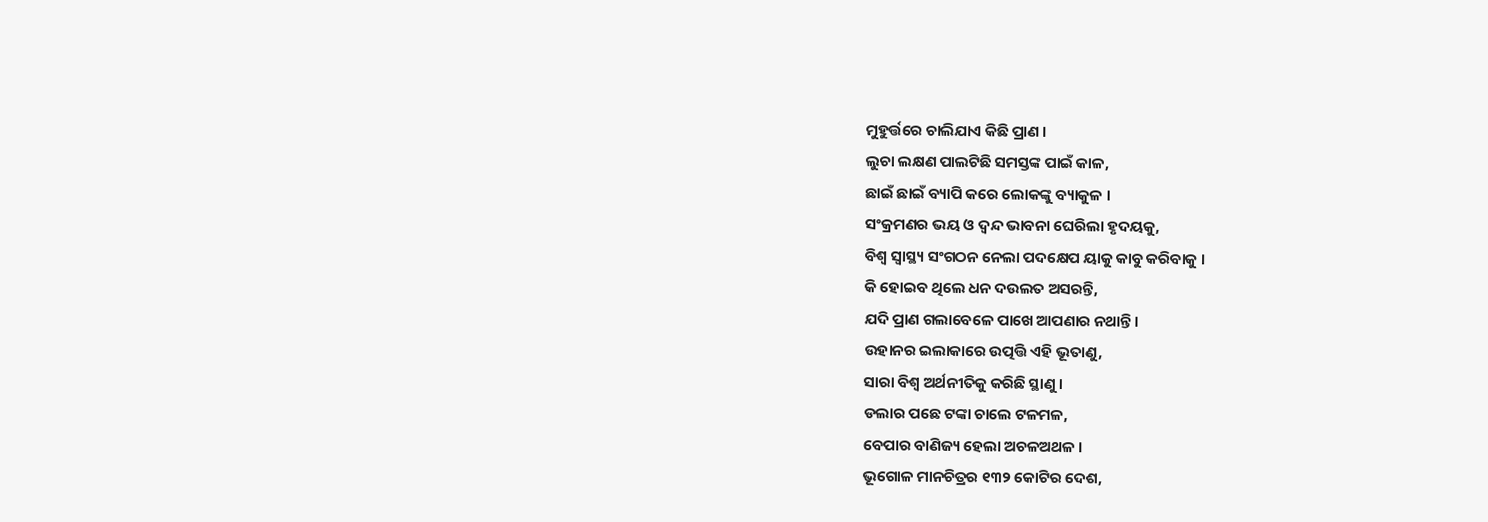ମୁହୁର୍ତ୍ତରେ ଚାଲିଯାଏ କିଛି ପ୍ରାଣ ।
ଲୁଚା ଲକ୍ଷଣ ପାଲଟିଛି ସମସ୍ତଙ୍କ ପାଇଁ କାଳ,
ଛାଇଁ ଛାଇଁ ବ୍ୟାପି କରେ ଲୋକଙ୍କୁ ବ୍ୟାକୁଳ ।
ସଂକ୍ରମଣର ଭୟ ଓ ଦ୍ୱନ୍ଦ ଭାବନା ଘେରିଲା ହୃଦୟକୁ,
ବିଶ୍ୱ ସ୍ୱାସ୍ଥ୍ୟ ସଂଗଠନ ନେଲା ପଦକ୍ଷେପ ୟାକୁ କାବୁ କରିବାକୁ ।
କି ହୋଇବ ଥିଲେ ଧନ ଦଉଲତ ଅସରନ୍ତି,
ଯଦି ପ୍ରାଣ ଗଲାବେଳେ ପାଖେ ଆପଣାର ନଥାନ୍ତି ।
ଉହାନର ଇଲାକାରେ ଉତ୍ପତ୍ତି ଏହି ଭୂତାଣୁ,
ସାରା ବିଶ୍ୱ ଅର୍ଥନୀତିକୁ କରିଛି ସ୍ଥାଣୁ ।
ଡଲାର ପଛେ ଟଙ୍କା ଚାଲେ ଟଳମଳ,
ବେପାର ବାଣିଜ୍ୟ ହେଲା ଅଚଳଅଥଳ ।
ଭୂଗୋଳ ମାନଚିତ୍ରର ୧୩୨ କୋଟିର ଦେଶ,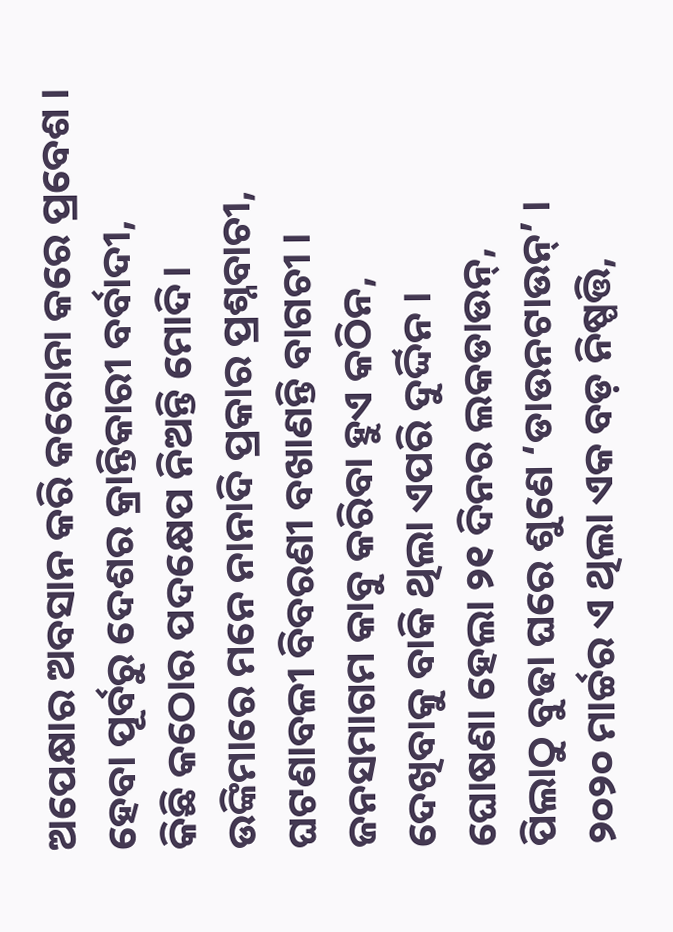ଅପେକ୍ଷାର ଅବସାନ କରି କରୋନା କରେ ପ୍ରବେଶ ।
ହେବା ପୂର୍ବରୁ ଦେଶର କ୍ରାନ୍ତିକାରୀ ବର୍ବାଦୀ,
କିଛି କଠୋର ପଦକ୍ଷେପ ନିଅନ୍ତି ମୋଦି।
ଉଙ୍କିମାରେ ମନେ ନାନାଦି ପ୍ରକାର ପ୍ରଶ୍ନବାଚୀ,
ଘଟଣାବଳୀ ବିବରଣୀ ବଖାଣନ୍ତି ବାଗଚୀ ।
ଜନସମାଗମ କାବୁ କରିବା ହୁଏ କଠିନ,
ଦେଖିବାକୁ ବାକି ଥିଲା ଏପରି ଦୁର୍ଦ୍ଦିନ ।
ଘୋଷଣା ହେଲା ୨୧ ଦିନର ଲକଡାଉନ୍,
ପିଲାଠୁ ବୁଢା ଘରେ ଶୁଣେ ‘ଡାଉନଟାଉନ୍’ ।
୨୦୨୦ ମାର୍ଚ୍ଚର ଏ ଥିଲା ଏକ ବଡ଼ ନିଷ୍ପତ୍ତି,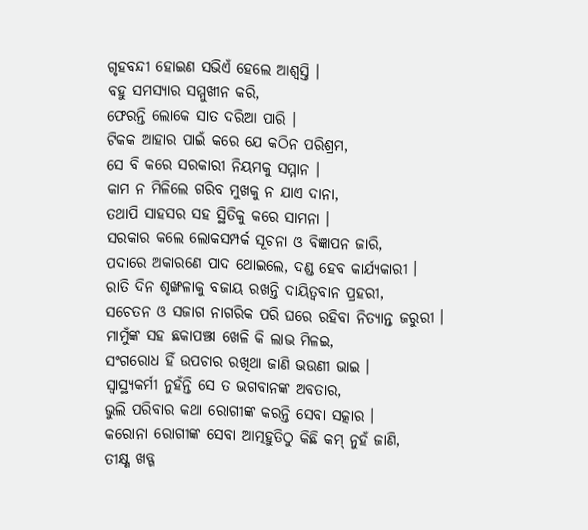ଗୃହବନ୍ଦୀ ହୋଇଣ ସଭିଏଁ ହେଲେ ଆଶ୍ୱସ୍ତି ।
ବହୁ ସମସ୍ୟାର ସମ୍ମୁଖୀନ କରି,
ଫେରନ୍ତି ଲୋକେ ସାତ ଦରିଆ ପାରି ।
ଟିକକ ଆହାର ପାଇଁ କରେ ଯେ କଠିନ ପରିଶ୍ରମ,
ସେ ବି କରେ ସରକାରୀ ନିୟମକୁ ସମ୍ମାନ ।
କାମ ନ ମିଳିଲେ ଗରିବ ମୁଖକୁ ନ ଯାଏ ଦାନା,
ତଥାପି ସାହସର ସହ ସ୍ଥିତିକୁ କରେ ସାମନା ।
ସରକାର କଲେ ଲୋକସମ୍ପର୍କ ସୂଚନା ଓ ବିଜ୍ଞାପନ ଜାରି,
ପଦାରେ ଅକାରଣେ ପାଦ ଥୋଇଲେ, ଦଣ୍ଡ ହେବ କାର୍ଯ୍ୟକାରୀ ।
ରାତି ଦିନ ଶୃଙ୍ଖଳାକୁ ବଜାୟ ରଖନ୍ତି ଦାୟିତ୍ବବାନ ପ୍ରହରୀ,
ସଚେତନ ଓ ସଜାଗ ନାଗରିକ ପରି ଘରେ ରହିବା ନିତ୍ୟାନ୍ତ ଜରୁରୀ ।
ମାମୁଁଙ୍କ ସହ ଛକାପଞ୍ଝା ଖେଳି କି ଲାଭ ମିଳଇ,
ସଂଗରୋଧ ହିଁ ଉପଚାର ରଖିଥା ଜାଣି ଭଉଣୀ ଭାଇ ।
ସ୍ୱାସ୍ଥ୍ୟକର୍ମୀ ନୁହଁନ୍ତି ସେ ତ ଭଗବାନଙ୍କ ଅବତାର,
ଭୁଲି ପରିବାର କଥା ରୋଗୀଙ୍କ କରନ୍ତି ସେବା ସତ୍କାର ।
କରୋନା ରୋଗୀଙ୍କ ସେବା ଆତ୍ମହୁତିଠୁ କିଛି କମ୍ ନୁହଁ ଜାଣି,
ତୀକ୍ଷ୍ଣ ଖଡ୍ଗ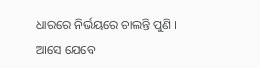ଧାରରେ ନିର୍ଭୟରେ ଚାଲନ୍ତି ପୁଣି ।
ଆସେ ଯେବେ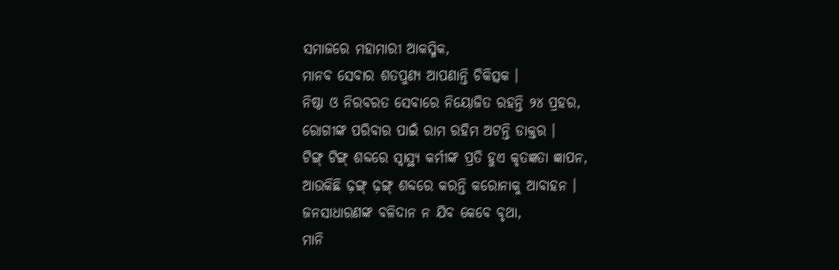ସମାଜରେ ମହାମାରୀ ଆକସ୍ମିକ,
ମାନବ ସେବାର ଶତପୁଣ୍ୟ ଆପଣାନ୍ତି ଚିକିତ୍ସକ ।
ନିଷ୍ଠା ଓ ନିରବରତ ସେବାରେ ନିୟୋଜିତ ରହନ୍ତି ୨୪ ପ୍ରହର,
ରୋଗୀଙ୍କ ପରିବାର ପାଇଁ ରାମ ରହିମ ଅଟନ୍ତି ଡାକ୍ତର ।
ଟିଙ୍ଗ୍ ଟିଙ୍ଗ୍ ଶବ୍ଦରେ ସ୍ୱାସ୍ଥ୍ୟ କର୍ମୀଙ୍କ ପ୍ରତି ହୁଏ କୃତଜ୍ଞତା ଜ୍ଞାପନ,
ଆଉକିଛି ଢ଼ଙ୍ଗ୍ ଢ଼ଙ୍ଗ୍ ଶବ୍ଦରେ କରନ୍ତି କରୋନାକୁ ଆବାହନ ।
ଜନସାଧାରଣଙ୍କ ବଳିଦାନ ନ ଯିବ କେବେ ବୃଥା,
ମାନି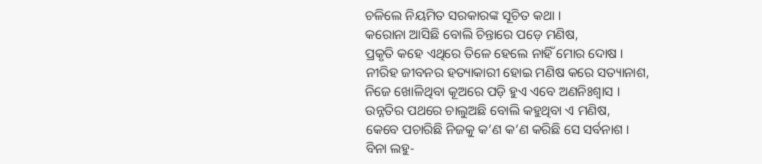ଚଳିଲେ ନିୟମିତ ସରକାରଙ୍କ ସୂଚିତ କଥା ।
କରୋନା ଆସିଛି ବୋଲି ଚିନ୍ତାରେ ପଡ଼େ ମଣିଷ,
ପ୍ରକୃତି କହେ ଏଥିରେ ତିଳେ ହେଲେ ନାହିଁ ମୋର ଦୋଷ ।
ନୀରିହ ଜୀବନର ହତ୍ୟାକାରୀ ହୋଇ ମଣିଷ କରେ ସତ୍ୟାନାଶ,
ନିଜେ ଖୋଳିଥିବା କୂଅରେ ପଡ଼ି ହୁଏ ଏବେ ଅଣନିଃଶ୍ୱାସ ।
ଉନ୍ନତିର ପଥରେ ଚାଲୁଅଛି ବୋଲି କହୁଥିବା ଏ ମଣିଷ,
କେବେ ପଚାରିଛି ନିଜକୁ କ’ଣ କ’ଣ କରିଛି ସେ ସର୍ବନାଶ ।
ବିନା ଲହୁ-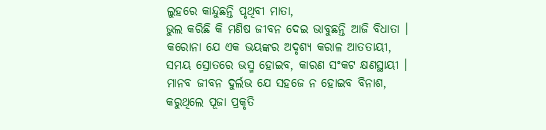ଲୁହରେ କାନ୍ଦୁଛନ୍ତି ପୃଥିବୀ ମାତା,
ଭୁଲ କରିଛି କି ମଣିଷ ଜୀବନ ଦେଇ ଭାବୁଛନ୍ତି ଆଜି ବିଧାତା ।
କରୋନା ଯେ ଏକ ଭୟଙ୍କର ଅଦୃଶ୍ୟ କରାଳ ଆତତାୟୀ,
ସମୟ ସ୍ରୋତରେ ଭସ୍ମ ହୋଇବ, କାରଣ ସଂକଟ କ୍ଷଣସ୍ଥାୟୀ ।
ମାନବ ଜୀବନ ଦୁର୍ଲଭ ଯେ ସହଜେ ନ ହୋଇବ ବିନାଶ,
କରୁଥିଲେ ପୂଜା ପ୍ରକୃତି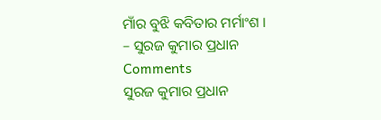ମାଁର ବୁଝି କବିତାର ମର୍ମାଂଶ ।
– ସୁରଜ କୁମାର ପ୍ରଧାନ
Comments
ସୁରଜ କୁମାର ପ୍ରଧାନ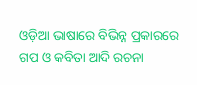ଓଡ଼ିଆ ଭାଷାରେ ବିଭିନ୍ନ ପ୍ରକାରରେ ଗପ ଓ କବିତା ଆଦି ରଚନା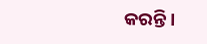କରନ୍ତି ।